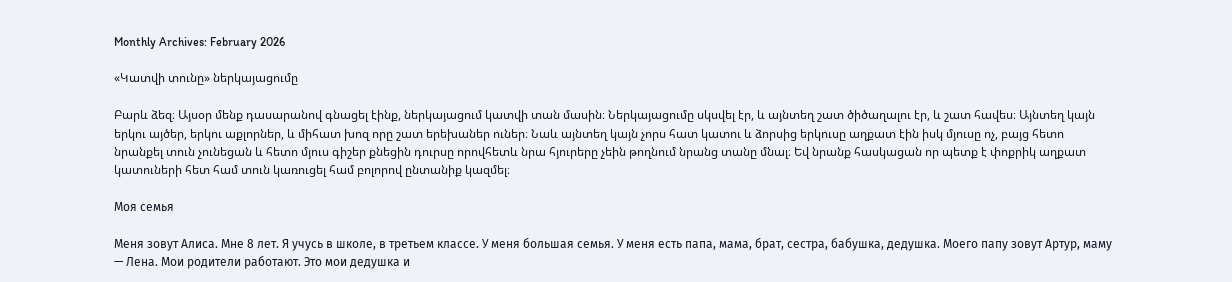Monthly Archives: February 2026

«Կատվի տունը» ներկայացումը

Բարև ձեզ։ Այսօր մենք դասարանով գնացել էինք, ներկայացում կատվի տան մասին։ Ներկայացումը սկսվել էր, և այնտեղ շատ ծիծաղալու էր, և շատ հավես։ Այնտեղ կայն երկու այծեր, երկու աքլորներ, և միհատ խոզ որը շատ երեխաներ ուներ։ Նաև այնտեղ կայն չորս հատ կատու և ձորսից երկուսը աղքատ էին իսկ մյուսը ոչ, բայց հետո նրանքել տուն չունեցան և հետո մյուս գիշեր քնեցին դուրսը որովհետև նրա հյուրերը չեին թողնում նրանց տանը մնալ։ Եվ նրանք հասկացան որ պետք է փոքրիկ աղքատ կատուների հետ համ տուն կառուցել համ բոլորով ընտանիք կազմել։

Моя семья

Меня зовут Алиса. Мне 8 лет. Я учусь в школе, в третьем классе. У меня большая семья. У меня есть папа, мама, брат, сестра, бабушка, дедушка. Моего папу зовут Артур, маму — Лена. Мои родители работают. Это мои дедушка и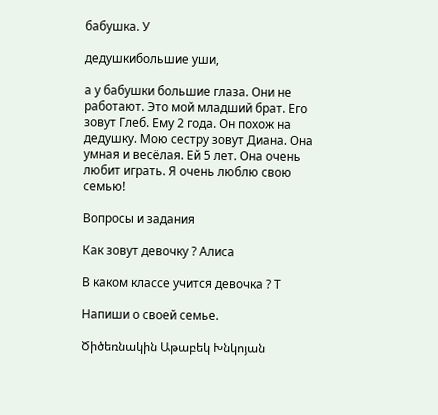бабушка. У

дедушкибольшие уши,

а у бабушки большие глаза. Они не работают. Это мой младший брат. Его зовут Глеб. Ему 2 года. Он похож на дедушку. Мою сестру зовут Диана. Она умная и весёлая. Ей 5 лет. Она очень любит играть. Я очень люблю свою семью!

Вопросы и задания

Как зовут девочку ? Алиса

В каком классе учится девочка ? Т

Напиши о своей семье.

Ծիծեռնակին Աթաբեկ Խնկոյան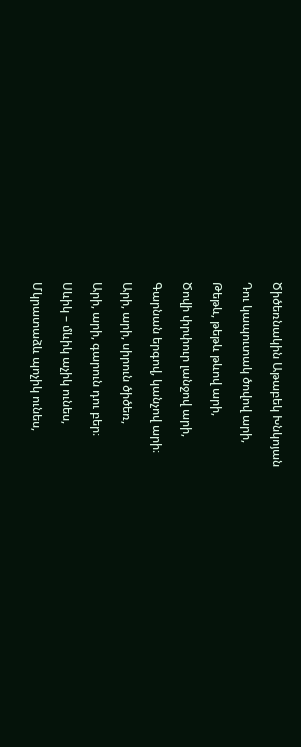Ծիծեռնակին Աթաբեկ Խնկոյան

Դու կապուտակ ծովով արի,

Թեթև, թեթև թևով արի,

Ծովի փրփուր լանջով արի,

Գարնան երգով, կանչով արի։

Արի, արի, սիրուն ծիծեռ,

Արի, արի, գարուն դու բեր։

Սևիկ – մևիկ աչիկ ունես,

Մկրատաձև պոչիկ ունես,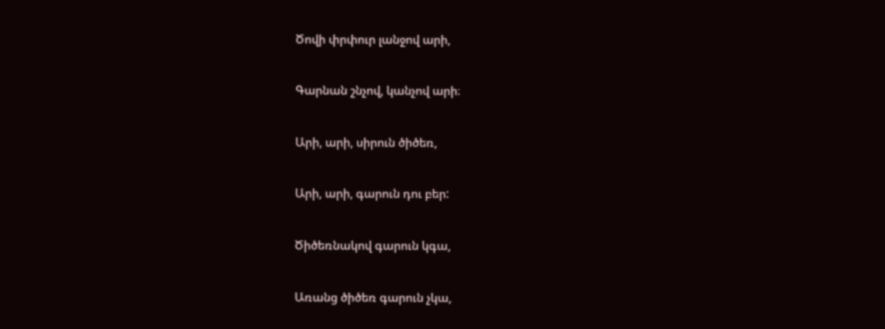Ծովի փրփուր լանջով արի,

Գարնան շնչով, կանչով արի։

Արի, արի, սիրուն ծիծեռ,

Արի, արի, գարուն դու բեր:

Ծիծեռնակով գարուն կգա,

Առանց ծիծեռ գարուն չկա,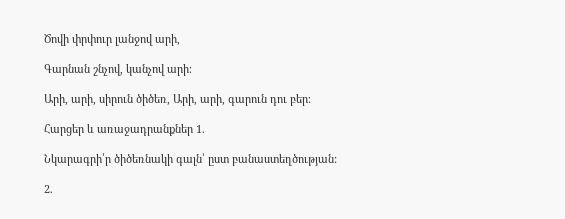Ծովի փրփուր լանջով արի,

Գարնան շնչով, կանչով արի։

Արի, արի, սիրուն ծիծեռ, Արի, արի, գարուն դու բեր։

Հարցեր և առաջադրանքներ 1.

Նկարագրի՛ր ծիծեռնակի գալն՝ ըստ բանաստեղծության:

2.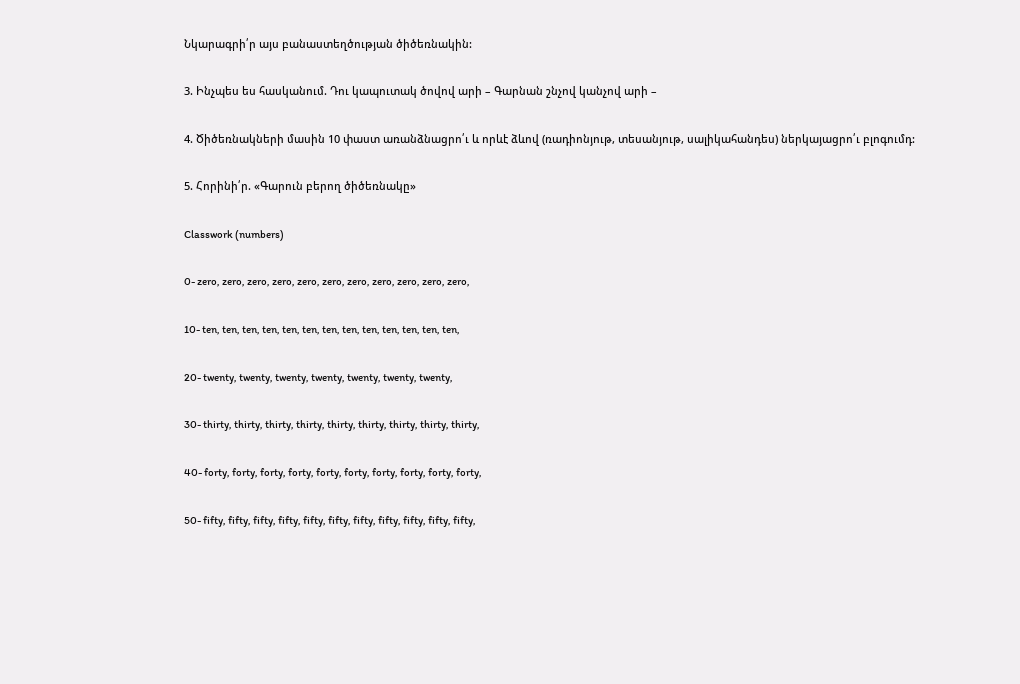Նկարագրի՛ր այս բանաստեղծության ծիծեռնակին:

3. Ինչպես ես հասկանում. Դու կապուտակ ծովով արի – Գարնան շնչով կանչով արի –

4. Ծիծեռնակների մասին 10 փաստ առանձնացրո՛ւ և որևէ ձևով (ռադիոնյութ, տեսանյութ, սալիկահանդես) ներկայացրո՛ւ բլոգումդ:

5. Հորինի՛ր. «Գարուն բերող ծիծեռնակը»

Classwork (numbers)

0- zero, zero, zero, zero, zero, zero, zero, zero, zero, zero, zero,

10- ten, ten, ten, ten, ten, ten, ten, ten, ten, ten, ten, ten, ten,

20- twenty, twenty, twenty, twenty, twenty, twenty, twenty,

30- thirty, thirty, thirty, thirty, thirty, thirty, thirty, thirty, thirty,

40- forty, forty, forty, forty, forty, forty, forty, forty, forty, forty,

50- fifty, fifty, fifty, fifty, fifty, fifty, fifty, fifty, fifty, fifty, fifty,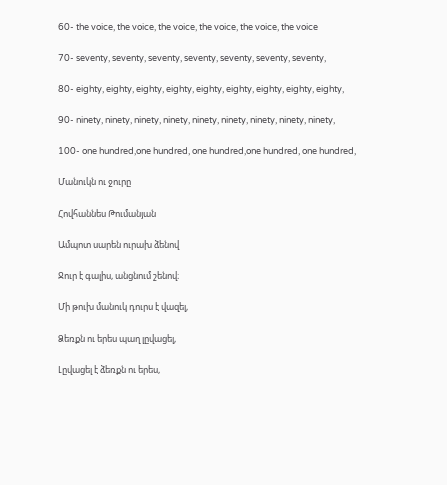60- the voice, the voice, the voice, the voice, the voice, the voice

70- seventy, seventy, seventy, seventy, seventy, seventy, seventy,

80- eighty, eighty, eighty, eighty, eighty, eighty, eighty, eighty, eighty,

90- ninety, ninety, ninety, ninety, ninety, ninety, ninety, ninety, ninety,

100- one hundred,one hundred, one hundred,one hundred, one hundred,

Մանուկն ու ջուրը

Հովհաննես Թումանյան

Ամպոտ սարեն ուրախ ձենով

Ջուր է գալիս, անցնում շենով։

Մի թուխ մանուկ դուրս է վազել,

Ձեռքն ու երես պաղ լըվացել,

Լըվացել է ձեռքն ու երես,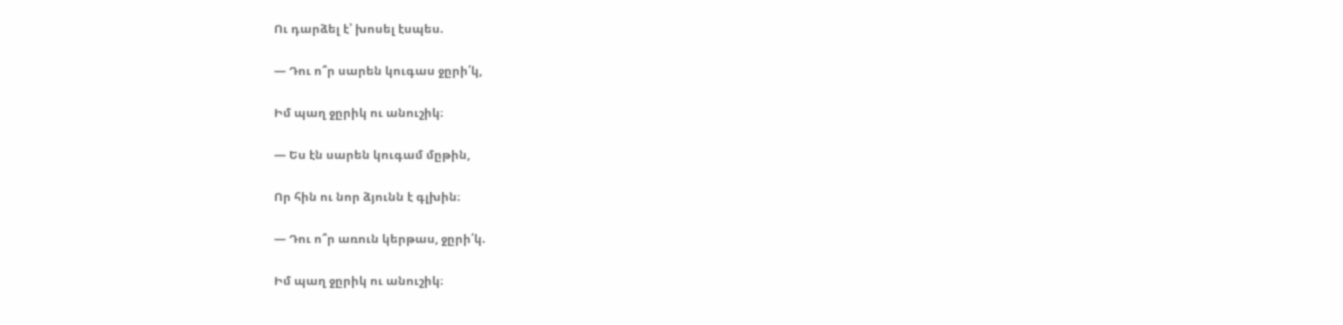Ու դարձել է՝ խոսել էսպես.

— Դու ո՞ր սարեն կուգաս ջըրի՛կ,

Իմ պաղ ջըրիկ ու անուշիկ։

— Ես էն սարեն կուգամ մըթին,

Որ հին ու նոր ձյունն է գլխին։

— Դու ո՞ր առուն կերթաս, ջըրի՛կ.

Իմ պաղ ջըրիկ ու անուշիկ։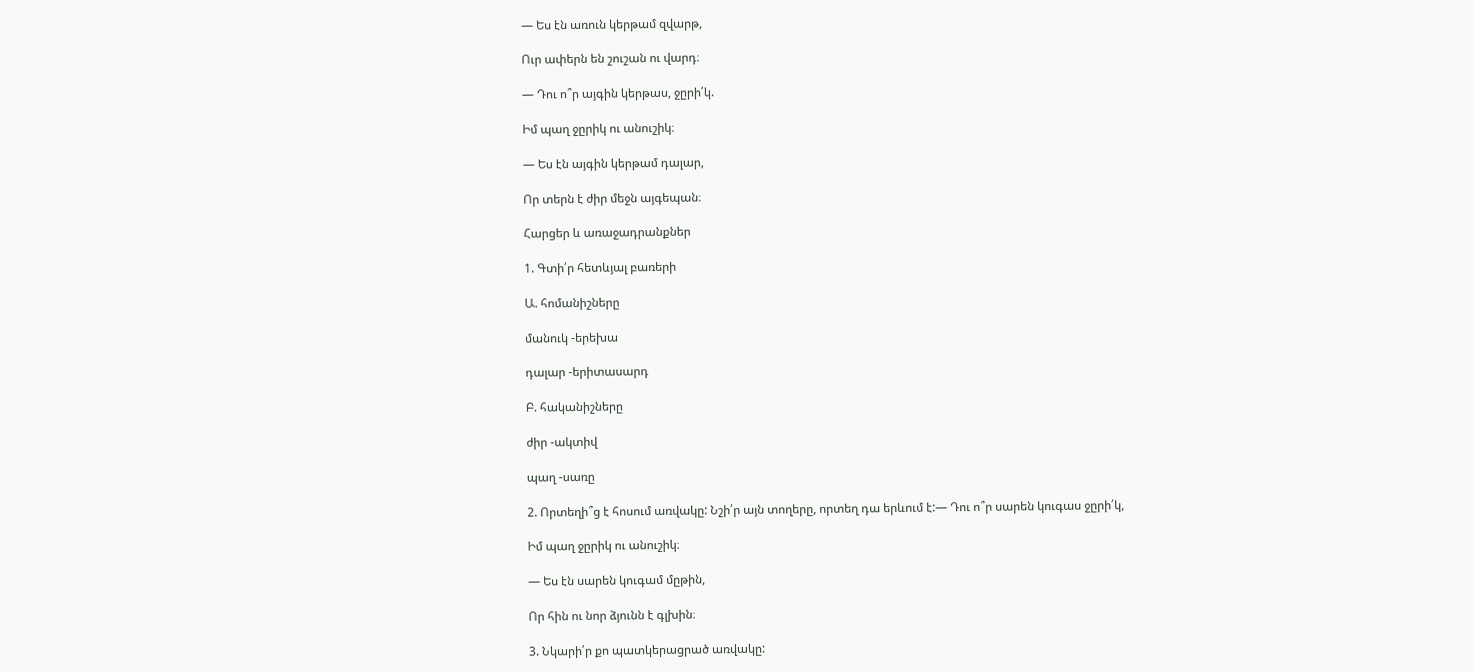— Ես էն առուն կերթամ զվարթ,

Ուր ափերն են շուշան ու վարդ։

— Դու ո՞ր այգին կերթաս, ջըրի՛կ.

Իմ պաղ ջըրիկ ու անուշիկ։

— Ես էն այգին կերթամ դալար,

Որ տերն է ժիր մեջն այգեպան։

Հարցեր և առաջադրանքներ

1. Գտի՛ր հետևյալ բառերի

Ա. հոմանիշները

մանուկ -երեխա

դալար -երիտասարդ

Բ. հականիշները

ժիր -ակտիվ

պաղ -սառը

2. Որտեղի՞ց է հոսում առվակը: Նշի՛ր այն տողերը, որտեղ դա երևում է:— Դու ո՞ր սարեն կուգաս ջըրի՛կ,

Իմ պաղ ջըրիկ ու անուշիկ։

— Ես էն սարեն կուգամ մըթին,

Որ հին ու նոր ձյունն է գլխին։

3. Նկարի՛ր քո պատկերացրած առվակը: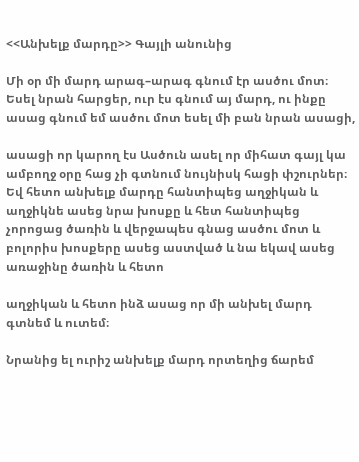<<Անխելք մարդը>> Գայլի անունից

Մի օր մի մարդ արագ–արագ գնում էր ասծու մոտ։ Եսել նրան հարցեր, ուր էս գնում այ մարդ, ու ինքը ասաց գնում եմ ասծու մոտ եսել մի բան նրան ասացի,

ասացի որ կարող էս Ասծուն ասել որ միհատ գայլ կա ամբողջ օրը հաց չի գտնում նույնիսկ հացի փշուրներ։ Եվ հետո անխելք մարդը հանտիպեց աղջիկան և աղջիկնե ասեց նրա խոսքը և հետ հանտիպեց չորոցաց ծառին և վերջապես գնաց ասծու մոտ և բոլորիս խոսքերը ասեց աստված և նա եկավ ասեց առաջինը ծառին և հետո

աղջիկան և հետո ինձ ասաց որ մի անխել մարդ գտնեմ և ուտեմ։

Նրանից ել ուրիշ անխելք մարդ որտեղից ճարեմ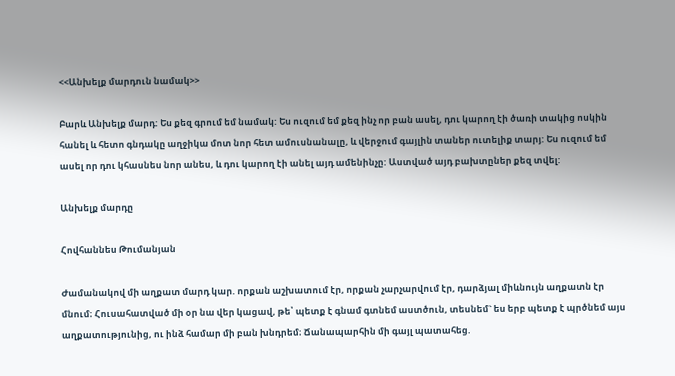<<Անխելք մարդուն նամակ>>

Բարև Անխելք մարդ: Ես քեզ գրում եմ նամակ: Ես ուզում եմ քեզ ինչ որ բան ասել, դու կարող էի ծառի տակից ոսկին հանել և հետո գնդակը աղջիկա մոտ նոր հետ ամուսնանալը, և վերջում գայլին տաներ ուտելիք տարյ: Ես ուզում եմ ասել որ դու կհասնես նոր անես, և դու կարող էի անել այդ ամենինչը: Աստված այդ բախտըներ քեզ տվել:

Անխելք մարդը

Հովհաննես Թումանյան

Ժամանակով մի աղքատ մարդ կար. որքան աշխատում էր, որքան չարչարվում էր, դարձյալ միևնույն աղքատն էր մնում։ Հուսահատված մի օր նա վեր կացավ, թե՝ պետք է գնամ գտնեմ աստծուն, տեսնեմ` ես երբ պետք է պրծնեմ այս աղքատությունից, ու ինձ համար մի բան խնդրեմ։ Ճանապարհին մի գայլ պատահեց.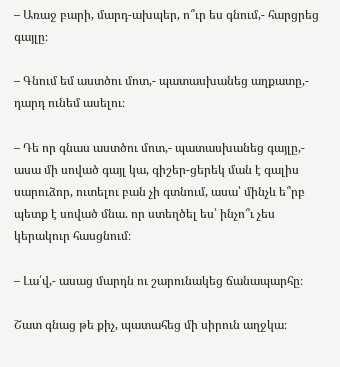– Առաջ բարի, մարդ-ախպեր, ո՞ւր ես գնում,- հարցրեց գայլը։

– Գնում եմ աստծու մոտ,- պատասխանեց աղքատը,- դարդ ունեմ ասելու։

– Դե որ գնաս աստծու մոտ,- պատասխանեց գայլը,- ասա մի սոված գայլ կա, գիշեր-ցերեկ ման է գալիս սարուձոր, ուտելու բան չի գտնում, ասա՝ մինչև ե՞րբ պետք է սոված մնա. որ ստեղծել ես՝ ինչո՞ւ չես կերակուր հասցնում։

– Լա՛վ,- ասաց մարդն ու շարունակեց ճանապարհը։

Շատ գնաց թե քիչ, պատահեց մի սիրուն աղջկա։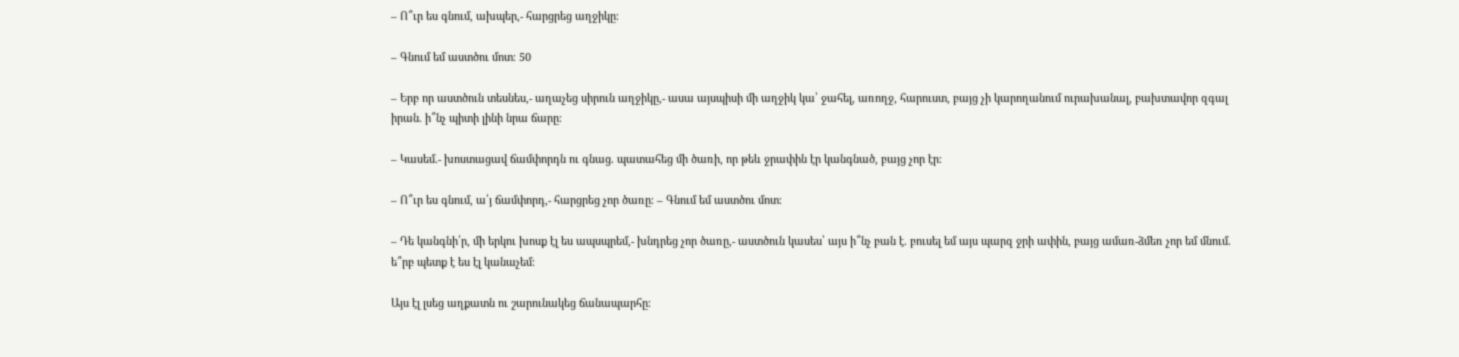– Ո՞ւր ես գնում, ախպեր,- հարցրեց աղջիկը։

– Գնում եմ աստծու մոտ։ 50

– Երբ որ աստծուն տեսնես,- աղաչեց սիրուն աղջիկը,- ասա այսպիսի մի աղջիկ կա՝ ջահել, առողջ, հարուստ, բայց չի կարողանում ուրախանալ, բախտավոր զգալ իրան. ի՞նչ պիտի լինի նրա ճարը։

– Կասեմ.- խոստացավ ճամփորդն ու գնաց. պատահեց մի ծառի, որ թեև ջրափին էր կանգնած, բայց չոր էր։

– Ո՞ւր ես գնում, ա՛յ ճամփորդ,- հարցրեց չոր ծառը։ – Գնում եմ աստծու մոտ։

– Դե կանգնի՛ր, մի երկու խոսք էլ ես ապսպրեմ,- խնդրեց չոր ծառը,- աստծուն կասես՝ այս ի՞նչ բան է. բուսել եմ այս պարզ ջրի ափին, բայց ամառ-ձմեռ չոր եմ մնում. ե՞րբ պետք է ես էլ կանաչեմ։

Այս էլ լսեց աղքատն ու շարունակեց ճանապարհը։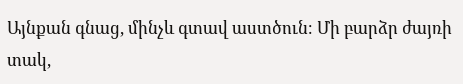Այնքան գնաց, մինչև գտավ աստծուն։ Մի բարձր ժայռի տակ,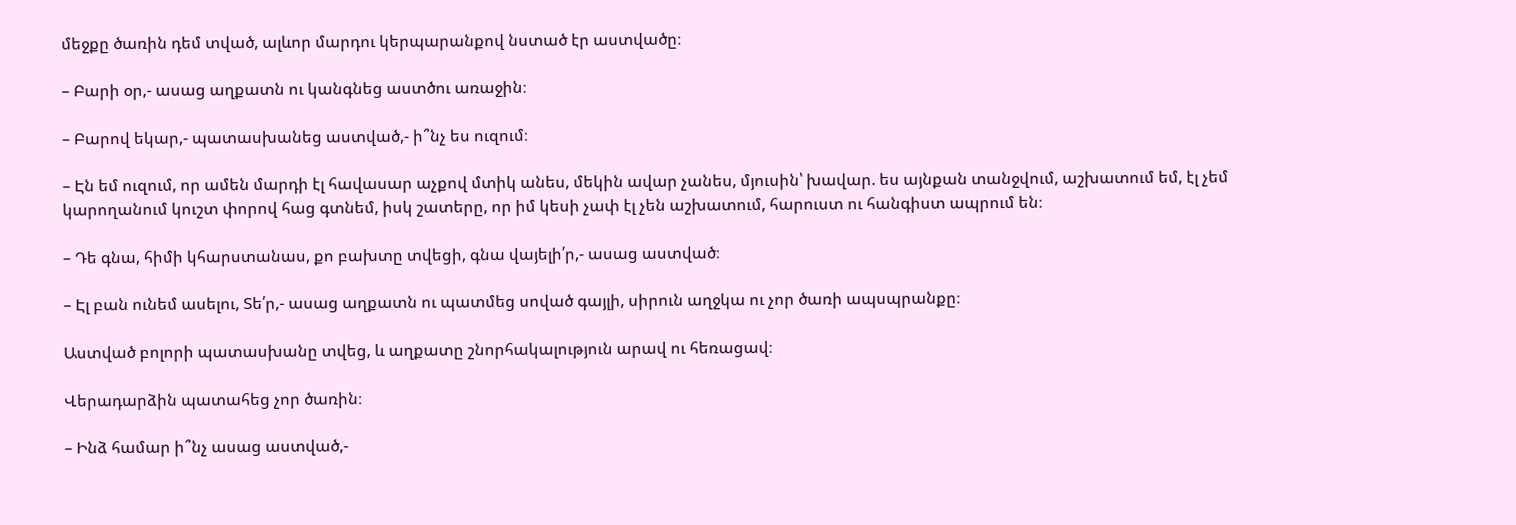մեջքը ծառին դեմ տված, ալևոր մարդու կերպարանքով նստած էր աստվածը։

– Բարի օր,- ասաց աղքատն ու կանգնեց աստծու առաջին։

– Բարով եկար,- պատասխանեց աստված,- ի՞նչ ես ուզում։

– Էն եմ ուզում, որ ամեն մարդի էլ հավասար աչքով մտիկ անես, մեկին ավար չանես, մյուսին՝ խավար. ես այնքան տանջվում, աշխատում եմ, էլ չեմ կարողանում կուշտ փորով հաց գտնեմ, իսկ շատերը, որ իմ կեսի չափ էլ չեն աշխատում, հարուստ ու հանգիստ ապրում են։

– Դե գնա, հիմի կհարստանաս, քո բախտը տվեցի, գնա վայելի՛ր,- ասաց աստված։

– Էլ բան ունեմ ասելու, Տե՛ր,- ասաց աղքատն ու պատմեց սոված գայլի, սիրուն աղջկա ու չոր ծառի ապսպրանքը։

Աստված բոլորի պատասխանը տվեց, և աղքատը շնորհակալություն արավ ու հեռացավ։

Վերադարձին պատահեց չոր ծառին։

– Ինձ համար ի՞նչ ասաց աստված,-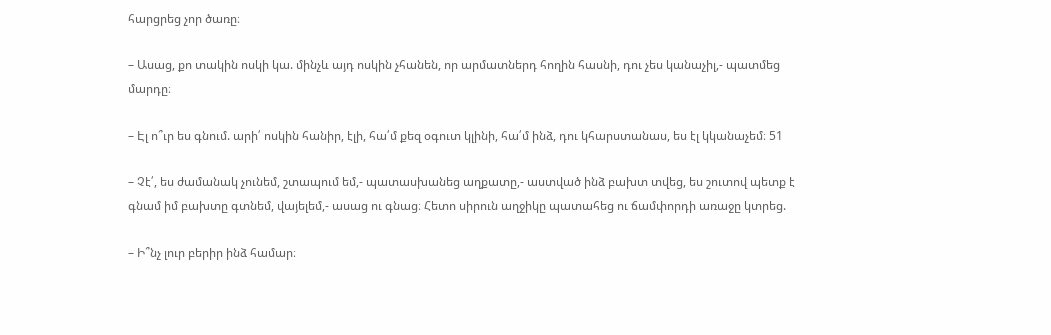հարցրեց չոր ծառը։

– Ասաց, քո տակին ոսկի կա. մինչև այդ ոսկին չհանեն, որ արմատներդ հողին հասնի, դու չես կանաչիլ,- պատմեց մարդը։

– Էլ ո՞ւր ես գնում. արի՛ ոսկին հանիր, էլի, հա՛մ քեզ օգուտ կլինի, հա՛մ ինձ, դու կհարստանաս, ես էլ կկանաչեմ։ 51

– Չէ՛, ես ժամանակ չունեմ, շտապում եմ,- պատասխանեց աղքատը,- աստված ինձ բախտ տվեց, ես շուտով պետք է գնամ իմ բախտը գտնեմ, վայելեմ,- ասաց ու գնաց։ Հետո սիրուն աղջիկը պատահեց ու ճամփորդի առաջը կտրեց.

– Ի՞նչ լուր բերիր ինձ համար։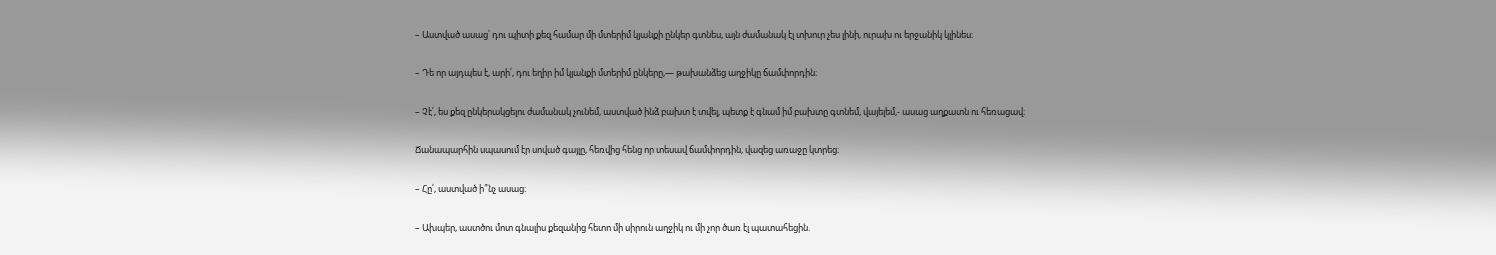– Աստված ասաց՝ դու պիտի քեզ համար մի մտերիմ կյանքի ընկեր գտնես, այն ժամանակ էլ տխուր չես լինի, ուրախ ու երջանիկ կլինես։

– Դե որ այդպես է, արի՛, դու եղիր իմ կյանքի մտերիմ ընկերը,― թախանձեց աղջիկը ճամփորդին։

– Չէ՛, ես քեզ ընկերակցելու ժամանակ չունեմ, աստված ինձ բախտ է տվել, պետք է գնամ իմ բախտը գտնեմ, վայելեմ,- ասաց աղքատն ու հեռացավ։

Ճանապարհին սպասում էր սոված գայլը, հեռվից հենց որ տեսավ ճամփորդին, վազեց առաջը կտրեց։

– Հը՛, աստված ի՞նչ ասաց։

– Ախպեր, աստծու մոտ գնալիս քեզանից հետո մի սիրուն աղջիկ ու մի չոր ծառ էլ պատահեցին.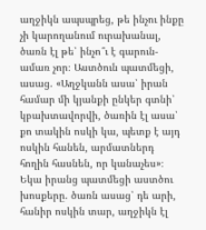աղջիկն ապսպրեց, թե ինչու ինքը չի կարողանում ուրախանալ, ծառն էլ թե՝ ինչո՞ւ է գարուն-ամառ չոր։ Աստծուն պատմեցի, ասաց. «Աղջկանն ասա՝ իրան համար մի կյանքի ընկեր գտնի՝ կբախտավորվի, ծառին էլ ասա՝ քո տակին ոսկի կա, պետք է այդ ոսկին հանեն, արմատներդ հողին հասնեն, որ կանաչես»։ Եկա իրանց պատմեցի աստծու խոսքերը. ծառն ասաց՝ դե արի, հանիր ոսկին տար, աղջիկն էլ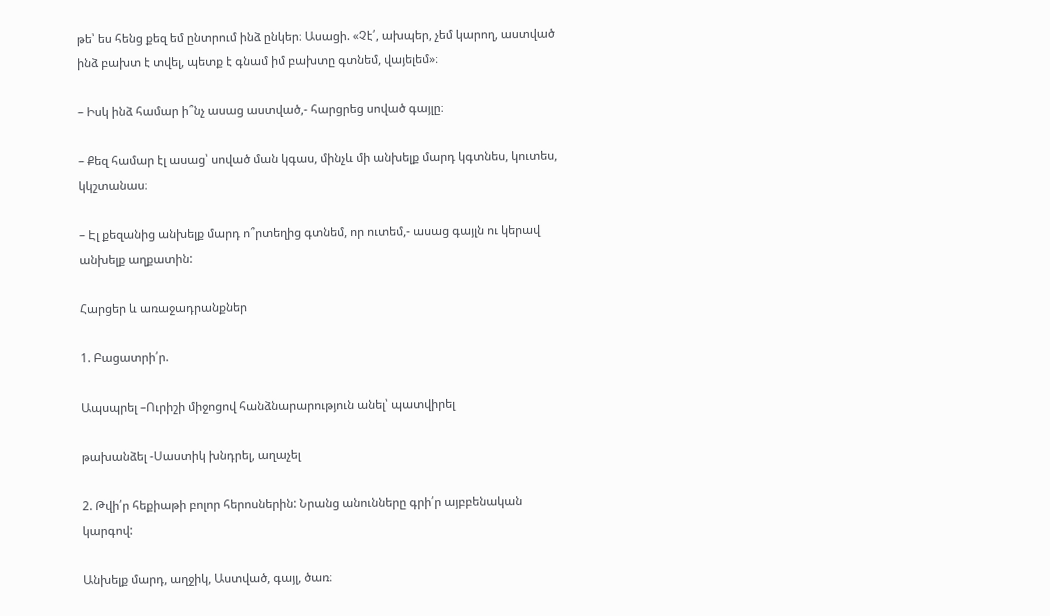թե՝ ես հենց քեզ եմ ընտրում ինձ ընկեր։ Ասացի. «Չէ՛, ախպեր, չեմ կարող, աստված ինձ բախտ է տվել, պետք է գնամ իմ բախտը գտնեմ, վայելեմ»։

– Իսկ ինձ համար ի՞նչ ասաց աստված,- հարցրեց սոված գայլը։

– Քեզ համար էլ ասաց՝ սոված ման կգաս, մինչև մի անխելք մարդ կգտնես, կուտես, կկշտանաս։

– Էլ քեզանից անխելք մարդ ո՞րտեղից գտնեմ, որ ուտեմ,- ասաց գայլն ու կերավ անխելք աղքատին:

Հարցեր և առաջադրանքներ

1. Բացատրի՛ր.

Ապսպրել –Ուրիշի միջոցով հանձնարարություն անել՝ պատվիրել

թախանձել -Սաստիկ խնդրել, աղաչել

2. Թվի՛ր հեքիաթի բոլոր հերոսներին: Նրանց անունները գրի՛ր այբբենական կարգով:

Անխելք մարդ, աղջիկ, Աստված, գայլ, ծառ։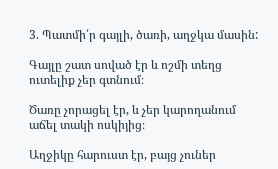3. Պատմի՛ր գայլի, ծառի, աղջկա մասին:

Գայլը շատ սոված էր և ոշմի տեղց ուտելիք չեր գտնում։

Ծառը չորացել էր, և չեր կարողանում աճել տակի ոսկիյից։

Աղջիկը հարուստ էր, բայց չուներ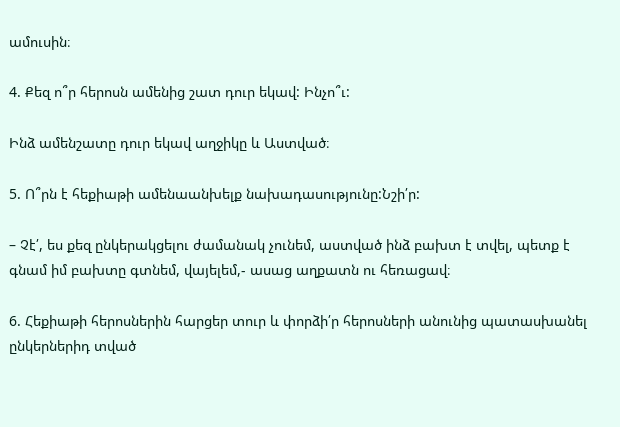ամուսին։

4. Քեզ ո՞ր հերոսն ամենից շատ դուր եկավ: Ինչո՞ւ:

Ինձ ամենշատը դուր եկավ աղջիկը և Աստված։

5. Ո՞րն է հեքիաթի ամենաանխելք նախադասությունը:Նշի՛ր:

– Չէ՛, ես քեզ ընկերակցելու ժամանակ չունեմ, աստված ինձ բախտ է տվել, պետք է գնամ իմ բախտը գտնեմ, վայելեմ,- ասաց աղքատն ու հեռացավ։

6. Հեքիաթի հերոսներին հարցեր տուր և փորձի՛ր հերոսների անունից պատասխանել ընկերներիդ տված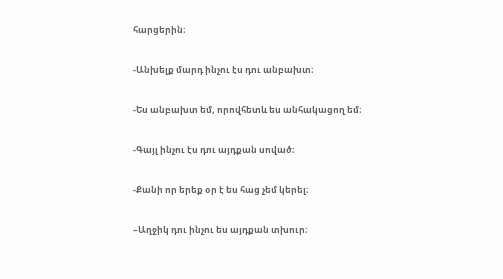հարցերին։

-Անխելք մարդ ինչու էս դու անբախտ։

-Ես անբախտ եմ, որովհետև ես անհակացող եմ։

-Գայլ ինչու էս դու այդքան սոված։

-Քանի որ երեք օր է ես հաց չեմ կերել։

–Աղջիկ դու ինչու ես այդքան տխուր։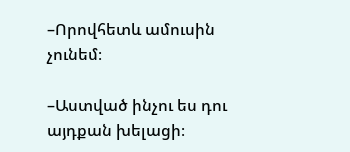–Որովհետև ամուսին չունեմ։

–Աստված ինչու ես դու այդքան խելացի։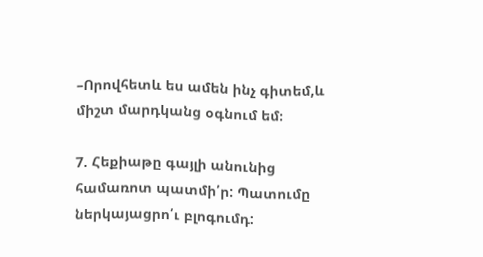–Որովհետև ես ամեն ինչ գիտեմ,և միշտ մարդկանց օգնում եմ։

7. Հեքիաթը գայլի անունից համառոտ պատմի՛ր: Պատումը ներկայացրո՛ւ բլոգումդ: